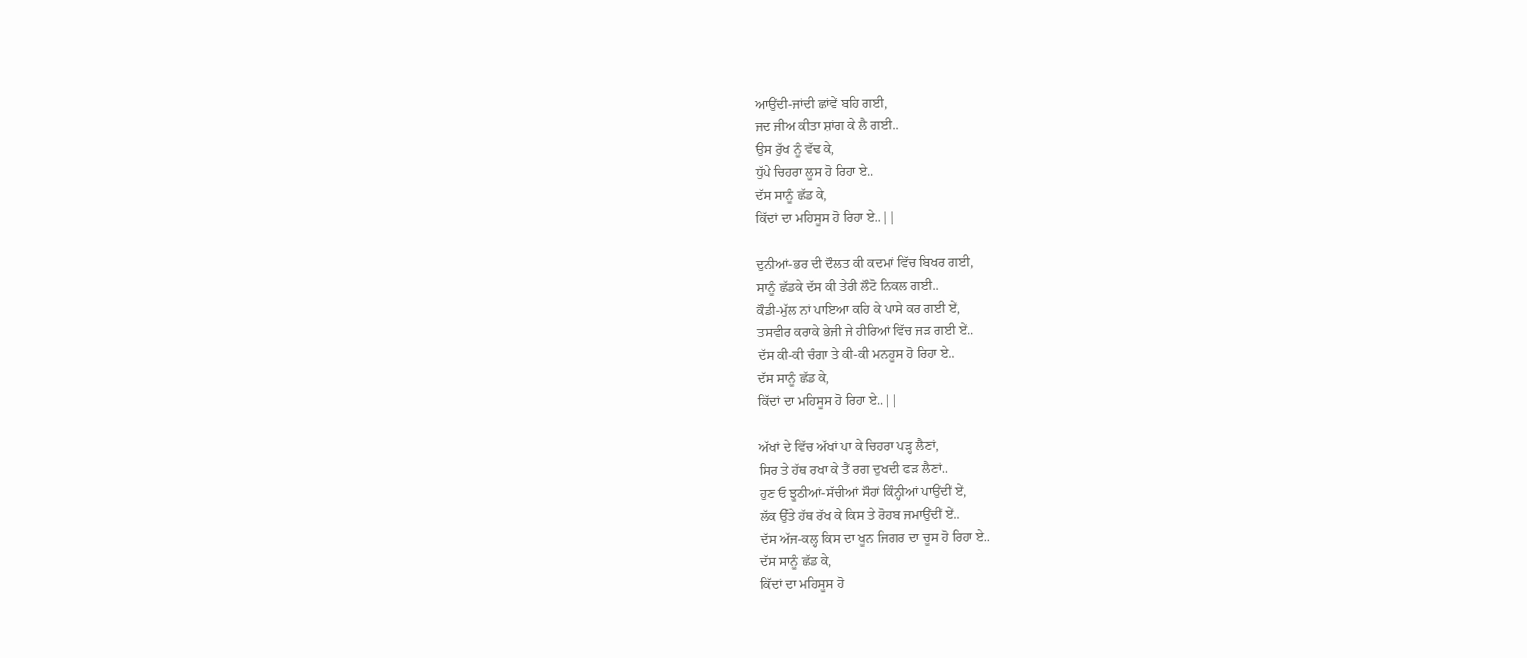ਆਉਂਦੀ-ਜਾਂਦੀ ਛਾਂਵੇਂ ਬਹਿ ਗਈ,
ਜਦ ਜੀਅ ਕੀਤਾ ਸ਼ਾਂਗ ਕੇ ਲੈ ਗਈ..
ਉਸ ਰੁੱਖ ਨੂੰ ਵੱਢ ਕੇ,
ਧੁੱਪੇ ਚਿਹਰਾ ਲੂਸ ਹੋ ਰਿਹਾ ਏ..
ਦੱਸ ਸਾਨੂੰ ਛੱਡ ਕੇ,
ਕਿੱਦਾਂ ਦਾ ਮਹਿਸੂਸ ਹੋ ਰਿਹਾ ਏ..||

ਦੁਨੀਆਂ-ਭਰ ਦੀ ਦੌਲਤ ਕੀ ਕਦਮਾਂ ਵਿੱਚ ਬਿਖਰ ਗਈ,
ਸਾਨੂੰ ਛੱਡਕੇ ਦੱਸ ਕੀ ਤੇਰੀ ਲੌਟੋ ਨਿਕਲ ਗਈ..
ਕੌਡੀ-ਮੁੱਲ ਨਾਂ ਪਾਇਆ ਕਹਿ ਕੇ ਪਾਸੇ ਕਰ ਗਈ ਏਂ,
ਤਸਵੀਰ ਕਰਾਕੇ ਭੇਜੀ ਜੇ ਹੀਰਿਆਂ ਵਿੱਚ ਜੜ ਗਈ ਏਂ..
ਦੱਸ ਕੀ-ਕੀ ਚੰਗਾ ਤੇ ਕੀ-ਕੀ ਮਨਹੂਸ ਹੋ ਰਿਹਾ ਏ..
ਦੱਸ ਸਾਨੂੰ ਛੱਡ ਕੇ,
ਕਿੱਦਾਂ ਦਾ ਮਹਿਸੂਸ ਹੋ ਰਿਹਾ ਏ..||

ਅੱਖਾਂ ਦੇ ਵਿੱਚ ਅੱਖਾਂ ਪਾ ਕੇ ਚਿਹਰਾ ਪੜ੍ਹ ਲੈਣਾਂ,
ਸਿਰ ਤੇ ਹੱਥ ਰਖਾ ਕੇ ਤੈਂ ਰਗ ਦੁਖਦੀ ਫੜ ਲੈਣਾਂ..
ਹੁਣ ਓ ਝੂਠੀਆਂ-ਸੱਚੀਆਂ ਸੌਹਾਂ ਕਿੰਨ੍ਹੀਆਂ ਪਾਉਂਦੀਂ ਏਂ,
ਲੱਕ ਉੱਤੇ ਹੱਥ ਰੱਖ ਕੇ ਕਿਸ ਤੇ ਰੋਹਬ ਜਮਾਉਂਦੀਂ ਏਂ..
ਦੱਸ ਅੱਜ-ਕਲ੍ਹ ਕਿਸ ਦਾ ਖੂਨ ਜਿਗਰ ਦਾ ਚੂਸ ਹੋ ਰਿਹਾ ਏ..
ਦੱਸ ਸਾਨੂੰ ਛੱਡ ਕੇ,
ਕਿੱਦਾਂ ਦਾ ਮਹਿਸੂਸ ਹੋ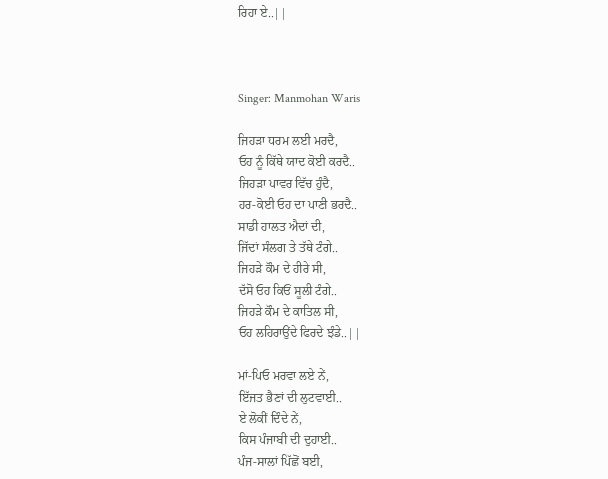ਰਿਹਾ ਏ..||



Singer: Manmohan Waris

ਜਿਹੜਾ ਧਰਮ ਲਈ ਮਰਦੈ,
ਓਹ ਨੂੰ ਕਿੱਥੇ ਯਾਦ ਕੋਈ ਕਰਦੈ..
ਜਿਹੜਾ ਪਾਵਰ ਵਿੱਚ ਹੁੰਦੈ,
ਹਰ-ਕੋਈ ਓਹ ਦਾ ਪਾਣੀ ਭਰਦੈ..
ਸਾਡੀ ਹਾਲਤ ਐਦਾਂ ਦੀ,
ਜਿੱਦਾਂ ਸੰਲਗ ਤੇ ਤੱਥੇ ਟੰਗੇ..
ਜਿਹੜੇ ਕੌਮ ਦੇ ਹੀਰੇ ਸੀ,
ਦੱਸੋ ਓਹ ਕਿਓਂ ਸੂਲੀ ਟੰਗੇ..
ਜਿਹੜੇ ਕੌਮ ਦੇ ਕਾਤਿਲ ਸੀ,
ਓਹ ਲਹਿਰਾਉਂਦੇ ਫਿਰਦੇ ਝੰਡੇ..||

ਮਾਂ-ਪਿਓ ਮਰਵਾ ਲਏ ਨੇਂ,
ਇੱਜਤ ਭੈਣਾਂ ਦੀ ਲੁਟਵਾਈ..
ਏ ਲੋਕੀਂ ਦਿੰਦੇ ਨੇਂ,
ਕਿਸ ਪੰਜਾਬੀ ਦੀ ਦੁਹਾਈ..
ਪੰਜ-ਸਾਲਾਂ ਪਿੱਛੋਂ ਬਈ,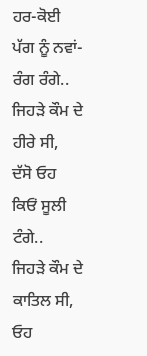ਹਰ-ਕੋਈ ਪੱਗ ਨੂੰ ਨਵਾਂ-ਰੰਗ ਰੰਗੇ..
ਜਿਹੜੇ ਕੌਮ ਦੇ ਹੀਰੇ ਸੀ,
ਦੱਸੋ ਓਹ ਕਿਓਂ ਸੂਲੀ ਟੰਗੇ..
ਜਿਹੜੇ ਕੌਮ ਦੇ ਕਾਤਿਲ ਸੀ,
ਓਹ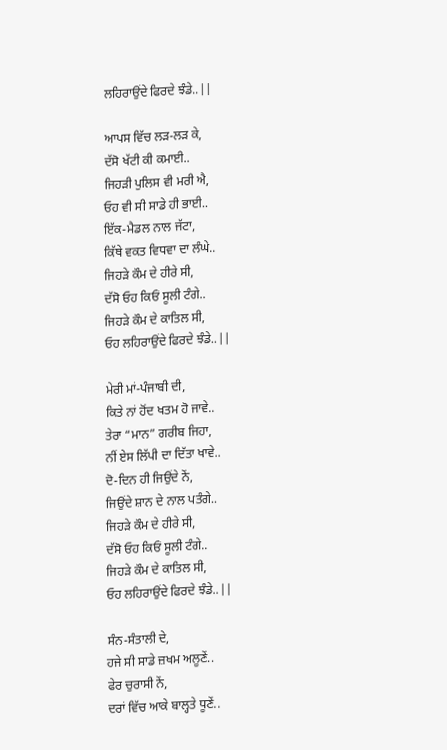ਲਹਿਰਾਉਂਦੇ ਫਿਰਦੇ ਝੰਡੇ..||

ਆਪਸ ਵਿੱਚ ਲੜ-ਲੜ ਕੇ,
ਦੱਸੋ ਖੱਟੀ ਕੀ ਕਮਾਈ..
ਜਿਹੜੀ ਪੁਲਿਸ ਵੀ ਮਰੀ ਐ,
ਓਹ ਵੀ ਸੀ ਸਾਡੇ ਹੀ ਭਾਈ..
ਇੱਕ-ਮੈਡਲ ਨਾਲ ਜੱਟਾ,
ਕਿੱਥੇ ਵਕਤ ਵਿਧਵਾ ਦਾ ਲੰਘੇ..
ਜਿਹੜੇ ਕੌਮ ਦੇ ਹੀਰੇ ਸੀ,
ਦੱਸੋ ਓਹ ਕਿਓਂ ਸੂਲੀ ਟੰਗੇ..
ਜਿਹੜੇ ਕੌਮ ਦੇ ਕਾਤਿਲ ਸੀ,
ਓਹ ਲਹਿਰਾਉਂਦੇ ਫਿਰਦੇ ਝੰਡੇ..||

ਮੇਰੀ ਮਾਂ-ਪੰਜਾਬੀ ਦੀ,
ਕਿਤੇ ਨਾਂ ਹੋਂਦ ਖਤਮ ਹੋ ਜਾਵੇ..
ਤੇਰਾ “ਮਾਨ” ਗਰੀਬ ਜਿਹਾ,
ਨੀਂ ਏਸ ਲਿੱਪੀ ਦਾ ਦਿੱਤਾ ਖਾਵੇ..
ਦੋ-ਦਿਨ ਹੀ ਜਿਉਂਦੇ ਨੇਂ,
ਜਿਉਂਦੇ ਸ਼ਾਨ ਦੇ ਨਾਲ ਪਤੰਗੇ..
ਜਿਹੜੇ ਕੌਮ ਦੇ ਹੀਰੇ ਸੀ,
ਦੱਸੋ ਓਹ ਕਿਓਂ ਸੂਲੀ ਟੰਗੇ..
ਜਿਹੜੇ ਕੌਮ ਦੇ ਕਾਤਿਲ ਸੀ,
ਓਹ ਲਹਿਰਾਉਂਦੇ ਫਿਰਦੇ ਝੰਡੇ..||

ਸੰਨ-ਸੰਤਾਲੀ ਦੇ,
ਹਜੇ ਸੀ ਸਾਡੇ ਜ਼ਖਮ ਅਲੂਣੇਂ..
ਫੇਰ ਚੁਰਾਸੀ ਨੇਂ,
ਦਰਾਂ ਵਿੱਚ ਆਕੇ ਬਾਲ੍ਹਤੇ ਧੂਣੇਂ..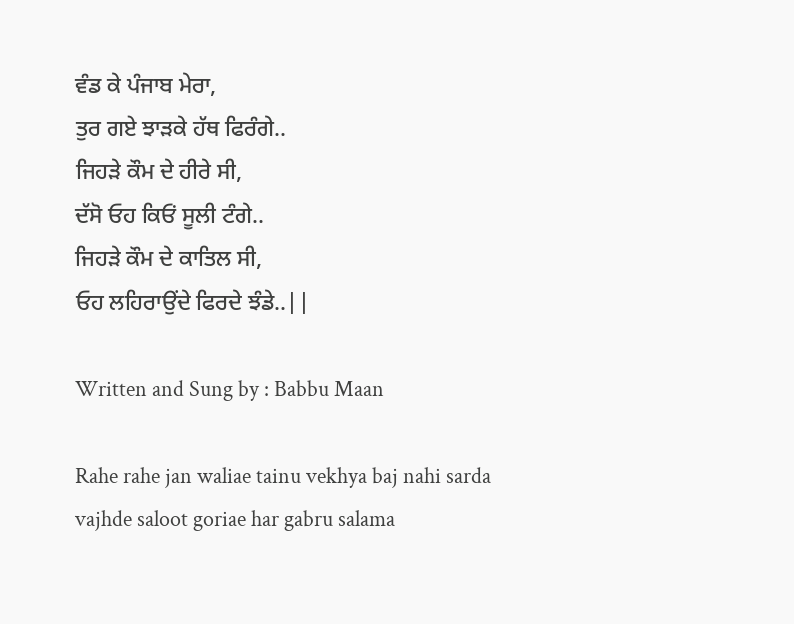ਵੰਡ ਕੇ ਪੰਜਾਬ ਮੇਰਾ,
ਤੁਰ ਗਏ ਝਾੜਕੇ ਹੱਥ ਫਿਰੰਗੇ..
ਜਿਹੜੇ ਕੌਮ ਦੇ ਹੀਰੇ ਸੀ,
ਦੱਸੋ ਓਹ ਕਿਓਂ ਸੂਲੀ ਟੰਗੇ..
ਜਿਹੜੇ ਕੌਮ ਦੇ ਕਾਤਿਲ ਸੀ,
ਓਹ ਲਹਿਰਾਉਂਦੇ ਫਿਰਦੇ ਝੰਡੇ..||

Written and Sung by : Babbu Maan

Rahe rahe jan waliae tainu vekhya baj nahi sarda
vajhde saloot goriae har gabru salama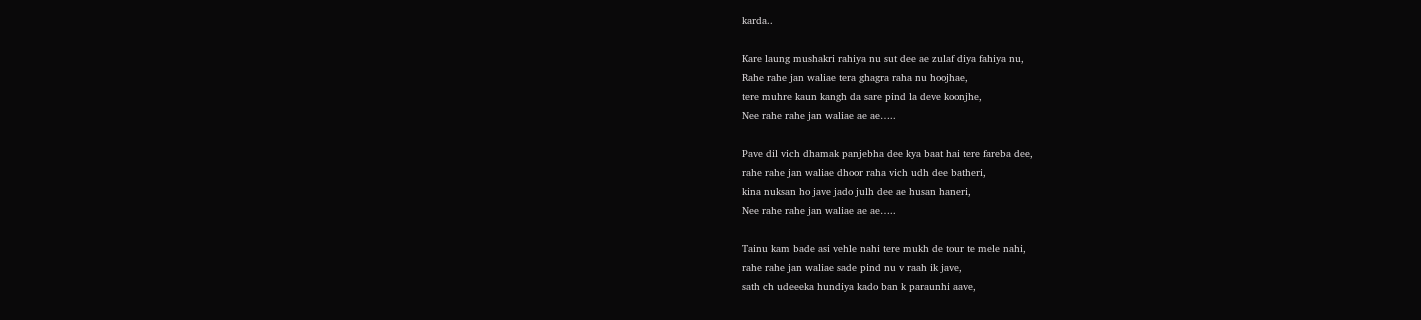karda..

Kare laung mushakri rahiya nu sut dee ae zulaf diya fahiya nu,
Rahe rahe jan waliae tera ghagra raha nu hoojhae,
tere muhre kaun kangh da sare pind la deve koonjhe,
Nee rahe rahe jan waliae ae ae…..

Pave dil vich dhamak panjebha dee kya baat hai tere fareba dee,
rahe rahe jan waliae dhoor raha vich udh dee batheri,
kina nuksan ho jave jado julh dee ae husan haneri,
Nee rahe rahe jan waliae ae ae…..

Tainu kam bade asi vehle nahi tere mukh de tour te mele nahi,
rahe rahe jan waliae sade pind nu v raah ik jave,
sath ch udeeeka hundiya kado ban k paraunhi aave,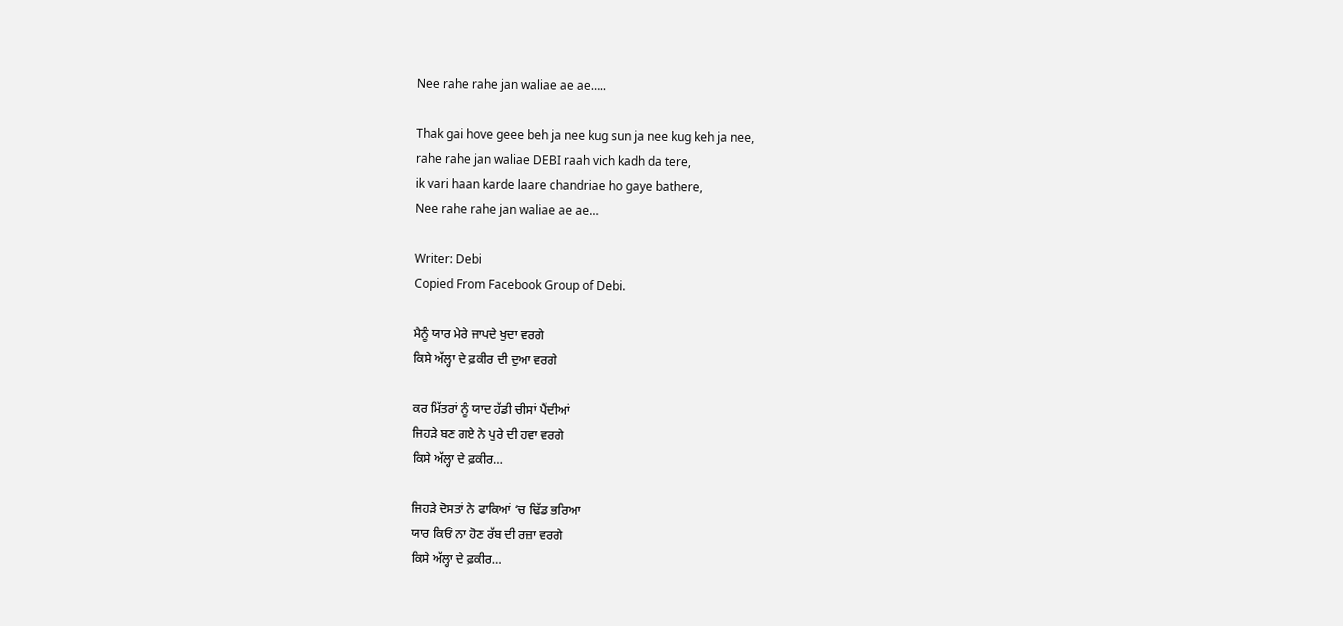Nee rahe rahe jan waliae ae ae…..

Thak gai hove geee beh ja nee kug sun ja nee kug keh ja nee,
rahe rahe jan waliae DEBI raah vich kadh da tere,
ik vari haan karde laare chandriae ho gaye bathere,
Nee rahe rahe jan waliae ae ae…

Writer: Debi
Copied From Facebook Group of Debi.

ਮੈਨੂੰ ਯਾਰ ਮੇਰੇ ਜਾਪਦੇ ਖੁਦਾ ਵਰਗੇ
ਕਿਸੇ ਅੱਲ੍ਹਾ ਦੇ ਫ਼ਕੀਰ ਦੀ ਦੁਆ ਵਰਗੇ

ਕਰ ਮਿੱਤਰਾਂ ਨੂੰ ਯਾਦ ਹੱਡੀ ਚੀਸਾਂ ਪੈਂਦੀਆਂ
ਜਿਹੜੇ ਬਣ ਗਏ ਨੇ ਪੁਰੇ ਦੀ ਹਵਾ ਵਰਗੇ
ਕਿਸੇ ਅੱਲ੍ਹਾ ਦੇ ਫ਼ਕੀਰ…

ਜਿਹੜੇ ਦੋਸਤਾਂ ਨੇ ਫਾਕਿਆਂ ‘ਚ ਢਿੱਡ ਭਰਿਆ
ਯਾਰ ਕਿਓਂ ਨਾ ਹੋਣ ਰੱਬ ਦੀ ਰਜ਼ਾ ਵਰਗੇ
ਕਿਸੇ ਅੱਲ੍ਹਾ ਦੇ ਫ਼ਕੀਰ…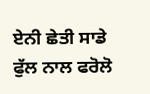ਏਨੀ ਛੇਤੀ ਸਾਡੇ ਫੁੱਲ ਨਾਲ ਫਰੋਲੋ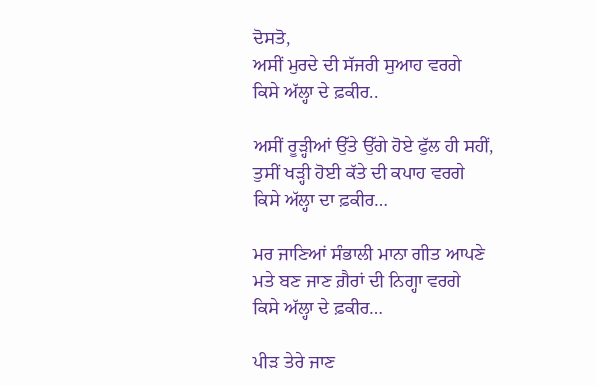ਦੋਸਤੋ,
ਅਸੀਂ ਮੁਰਦੇ ਦੀ ਸੱਜਰੀ ਸੁਆਹ ਵਰਗੇ
ਕਿਸੇ ਅੱਲ੍ਹਾ ਦੇ ਫ਼ਕੀਰ..

ਅਸੀਂ ਰੂੜ੍ਹੀਆਂ ਉੱਤੇ ਉੱਗੇ ਹੋਏ ਫੁੱਲ ਹੀ ਸਹੀਂ,
ਤੁਸੀਂ ਖੜ੍ਹੀ ਹੋਈ ਕੱਤੇ ਦੀ ਕਪਾਹ ਵਰਗੇ
ਕਿਸੇ ਅੱਲ੍ਹਾ ਦਾ ਫ਼ਕੀਰ…

ਮਰ ਜਾਣਿਆਂ ਸੰਭਾਲੀ ਮਾਨਾ ਗੀਤ ਆਪਣੇ
ਮਤੇ ਬਣ ਜਾਣ ਗ਼ੈਰਾਂ ਦੀ ਨਿਗ੍ਹਾ ਵਰਗੇ
ਕਿਸੇ ਅੱਲ੍ਹਾ ਦੇ ਫ਼ਕੀਰ…

ਪੀੜ ਤੇਰੇ ਜਾਣ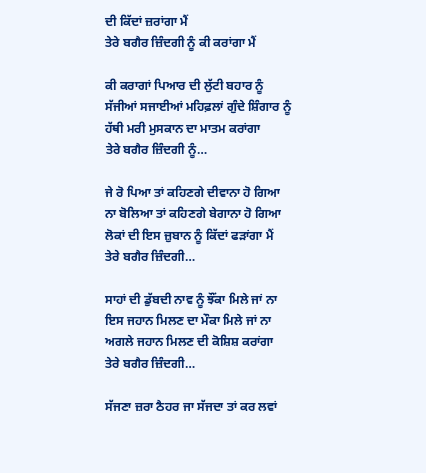ਦੀ ਕਿੱਦਾਂ ਜ਼ਰਾਂਗਾ ਮੈਂ
ਤੇਰੇ ਬਗੈਰ ਜ਼ਿੰਦਗੀ ਨੂੰ ਕੀ ਕਰਾਂਗਾ ਮੈਂ

ਕੀ ਕਰਾਗਾਂ ਪਿਆਰ ਦੀ ਲੁੱਟੀ ਬਹਾਰ ਨੂੰ
ਸੱਜੀਆਂ ਸਜਾਈਆਂ ਮਹਿਫ਼ਲਾਂ ਗੁੰਦੇ ਸ਼ਿੰਗਾਰ ਨੂੰ
ਹੱਥੀ ਮਰੀ ਮੁਸਕਾਨ ਦਾ ਮਾਤਮ ਕਰਾਂਗਾ
ਤੇਰੇ ਬਗੈਰ ਜ਼ਿੰਦਗੀ ਨੂੰ…

ਜੇ ਰੋ ਪਿਆ ਤਾਂ ਕਹਿਣਗੇ ਦੀਵਾਨਾ ਹੋ ਗਿਆ
ਨਾ ਬੋਲਿਆ ਤਾਂ ਕਹਿਣਗੇ ਬੇਗਾਨਾ ਹੋ ਗਿਆ
ਲੋਕਾਂ ਦੀ ਇਸ ਜ਼ੁਬਾਨ ਨੂੰ ਕਿੱਦਾਂ ਫੜਾਂਗਾ ਮੈਂ
ਤੇਰੇ ਬਗੈਰ ਜ਼ਿੰਦਗੀ…

ਸਾਹਾਂ ਦੀ ਡੁੱਬਦੀ ਨਾਵ ਨੂੰ ਝੌਂਕਾ ਮਿਲੇ ਜਾਂ ਨਾ
ਇਸ ਜਹਾਨ ਮਿਲਣ ਦਾ ਮੌਕਾ ਮਿਲੇ ਜਾਂ ਨਾ
ਅਗਲੇ ਜਹਾਨ ਮਿਲਣ ਦੀ ਕੋਸ਼ਿਸ਼ ਕਰਾਂਗਾ
ਤੇਰੇ ਬਗੈਰ ਜ਼ਿੰਦਗੀ…

ਸੱਜਣਾ ਜ਼ਰਾ ਠੈਹਰ ਜਾ ਸੱਜਦਾ ਤਾਂ ਕਰ ਲਵਾਂ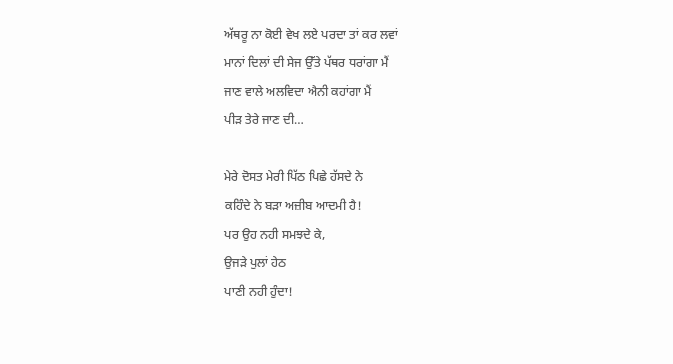ਅੱਥਰੂ ਨਾ ਕੋਈ ਵੇਖ ਲਏ ਪਰਦਾ ਤਾਂ ਕਰ ਲਵਾਂ
ਮਾਨਾਂ ਦਿਲਾਂ ਦੀ ਸੇਜ ਉੱਤੇ ਪੱਥਰ ਧਰਾਂਗਾ ਮੈਂ
ਜਾਣ ਵਾਲੇ ਅਲਵਿਦਾ ਐਨੀ ਕਹਾਂਗਾ ਮੈਂ
ਪੀੜ ਤੇਰੇ ਜਾਣ ਦੀ…

ਮੇਰੇ ਦੋਸਤ ਮੇਰੀ ਪਿੱਠ ਪਿਛੇ ਹੱਸਦੇ ਨੇ
ਕਹਿੰਦੇ ਨੇ ਬੜਾ ਅਜ਼ੀਬ ਆਦਮੀ ਹੈ!
ਪਰ ਉਹ ਨਹੀ ਸਮਝਦੇ ਕੇ,
ਉਜੜੇ ਪੁਲਾਂ ਹੇਠ
ਪਾਣੀ ਨਹੀ ਹੁੰਦਾ!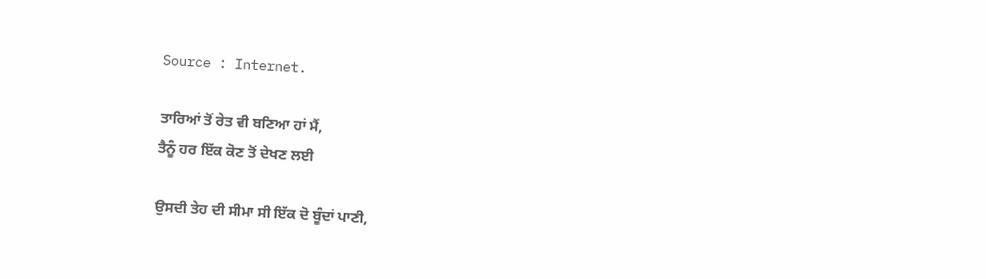Source : Internet.

ਤਾਰਿਆਂ ਤੋਂ ਰੇਤ ਵੀ ਬਣਿਆ ਹਾਂ ਮੈਂ,
ਤੈਨੂੰ ਹਰ ਇੱਕ ਕੋਣ ਤੋਂ ਦੇਖਣ ਲਈ

ਉਸਦੀ ਤੇਹ ਦੀ ਸੀਮਾ ਸੀ ਇੱਕ ਦੋ ਬੂੰਦਾਂ ਪਾਣੀ,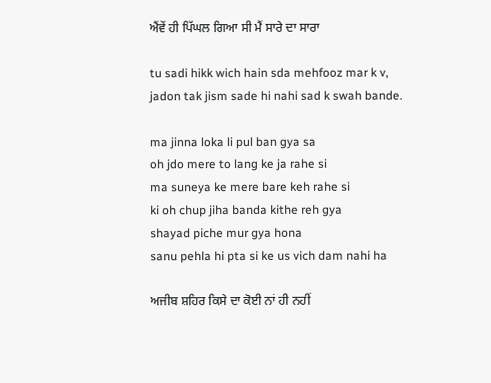ਐਂਵੇਂ ਹੀ ਪਿੱਘਲ ਗਿਆ ਸੀ ਮੈਂ ਸਾਰੇ ਦਾ ਸਾਰਾ

tu sadi hikk wich hain sda mehfooz mar k v,
jadon tak jism sade hi nahi sad k swah bande.

ma jinna loka li pul ban gya sa
oh jdo mere to lang ke ja rahe si
ma suneya ke mere bare keh rahe si
ki oh chup jiha banda kithe reh gya
shayad piche mur gya hona
sanu pehla hi pta si ke us vich dam nahi ha

ਅਜੀਬ ਸ਼ਹਿਰ ਕਿਸੇ ਦਾ ਕੋਈ ਨਾਂ ਹੀ ਨਹੀਂ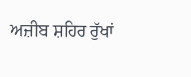ਅਜ਼ੀਬ ਸ਼ਹਿਰ ਰੁੱਖਾਂ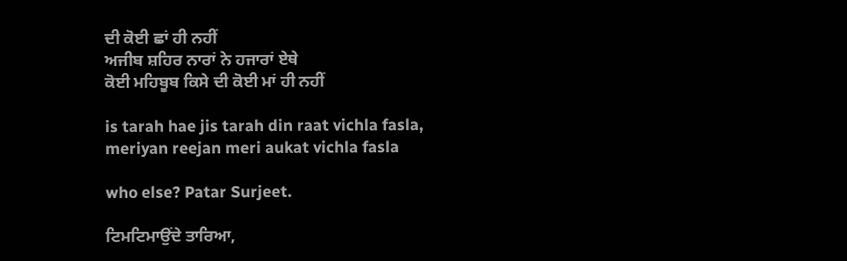ਦੀ ਕੋਈ ਛਾਂ ਹੀ ਨਹੀਂ
ਅਜੀਬ ਸ਼ਹਿਰ ਨਾਰਾਂ ਨੇ ਹਜਾਰਾਂ ਏਥੇ
ਕੋਈ ਮਹਿਬੂਬ ਕਿਸੇ ਦੀ ਕੋਈ ਮਾਂ ਹੀ ਨਹੀਂ

is tarah hae jis tarah din raat vichla fasla,
meriyan reejan meri aukat vichla fasla

who else? Patar Surjeet.

ਟਿਮਟਿਮਾਉਂਦੇ ਤਾਰਿਆ,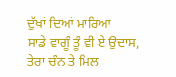ਦੁੱਖਾਂ ਦਿਆਂ ਮਾਰਿਆ
ਸਾਡੇ ਵਾਗੂੰ ਤੂੰ ਵੀ ਏ ਉਦਾਸ,
ਤੇਰਾ ਚੰਨ ਤੇ ਮਿਲ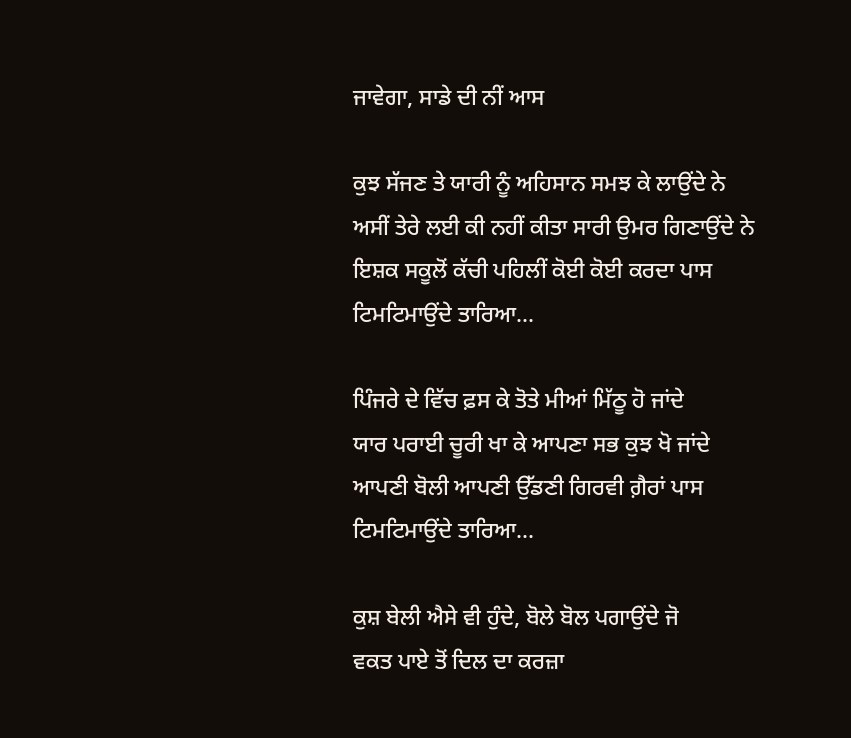ਜਾਵੇਗਾ, ਸਾਡੇ ਦੀ ਨੀਂ ਆਸ

ਕੁਝ ਸੱਜਣ ਤੇ ਯਾਰੀ ਨੂੰ ਅਹਿਸਾਨ ਸਮਝ ਕੇ ਲਾਉਂਦੇ ਨੇ
ਅਸੀਂ ਤੇਰੇ ਲਈ ਕੀ ਨਹੀਂ ਕੀਤਾ ਸਾਰੀ ਉਮਰ ਗਿਣਾਉਂਦੇ ਨੇ
ਇਸ਼ਕ ਸਕੂਲੋਂ ਕੱਚੀ ਪਹਿਲੀਂ ਕੋਈ ਕੋਈ ਕਰਦਾ ਪਾਸ
ਟਿਮਟਿਮਾਉਂਦੇ ਤਾਰਿਆ…

ਪਿੰਜਰੇ ਦੇ ਵਿੱਚ ਫ਼ਸ ਕੇ ਤੋਤੇ ਮੀਆਂ ਮਿੱਠੂ ਹੋ ਜਾਂਦੇ
ਯਾਰ ਪਰਾਈ ਚੂਰੀ ਖਾ ਕੇ ਆਪਣਾ ਸਭ ਕੁਝ ਖੋ ਜਾਂਦੇ
ਆਪਣੀ ਬੋਲੀ ਆਪਣੀ ਉੱਡਣੀ ਗਿਰਵੀ ਗ਼ੈਰਾਂ ਪਾਸ
ਟਿਮਟਿਮਾਉਂਦੇ ਤਾਰਿਆ…

ਕੁਸ਼ ਬੇਲੀ ਐਸੇ ਵੀ ਹੁੰਦੇ, ਬੋਲੇ ਬੋਲ ਪਗਾਉਂਦੇ ਜੋ
ਵਕਤ ਪਾਏ ਤੋਂ ਦਿਲ ਦਾ ਕਰਜ਼ਾ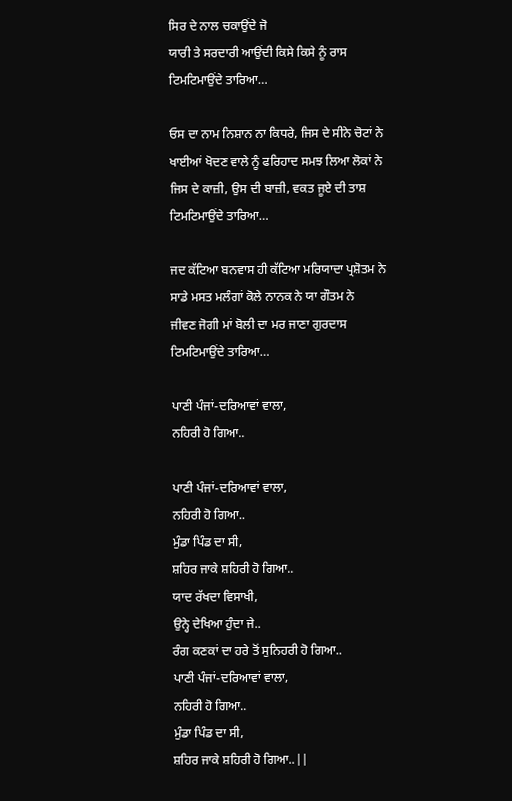ਸਿਰ ਦੇ ਨਾਲ ਚਕਾਉਂਦੇ ਜੋ
ਯਾਰੀ ਤੇ ਸਰਦਾਰੀ ਆਉਂਦੀ ਕਿਸੇ ਕਿਸੇ ਨੂੰ ਰਾਸ
ਟਿਮਟਿਮਾਉਂਦੇ ਤਾਰਿਆ…

ਓਸ ਦਾ ਨਾਮ ਨਿਸ਼ਾਨ ਨਾ ਕਿਧਰੇ, ਜਿਸ ਦੇ ਸੀਨੇ ਚੋਟਾਂ ਨੇ
ਖਾਈਆਂ ਖੋਦਣ ਵਾਲੇ ਨੂੰ ਫਰਿਹਾਦ ਸਮਝ ਲਿਆ ਲੋਕਾਂ ਨੇ
ਜਿਸ ਦੇ ਕਾਜ਼ੀ, ਉਸ ਦੀ ਬਾਜ਼ੀ, ਵਕਤ ਜੂਏ ਦੀ ਤਾਸ਼
ਟਿਮਟਿਮਾਉਂਦੇ ਤਾਰਿਆ…

ਜਦ ਕੱਟਿਆ ਬਨਵਾਸ ਹੀ ਕੱਟਿਆ ਮਰਿਯਾਦਾ ਪ੍ਰਸ਼ੋਤਮ ਨੇ
ਸਾਡੇ ਮਸਤ ਮਲੰਗਾਂ ਕੋਲੇ ਨਾਨਕ ਨੇ ਯਾ ਗੌਤਮ ਨੇ
ਜੀਵਣ ਜੋਗੀ ਮਾਂ ਬੋਲੀ ਦਾ ਮਰ ਜਾਣਾ ਗੁਰਦਾਸ
ਟਿਮਟਿਮਾਉਂਦੇ ਤਾਰਿਆ…

ਪਾਣੀ ਪੰਜਾਂ-ਦਰਿਆਵਾਂ ਵਾਲਾ,
ਨਹਿਰੀ ਹੋ ਗਿਆ..

ਪਾਣੀ ਪੰਜਾਂ-ਦਰਿਆਵਾਂ ਵਾਲਾ,
ਨਹਿਰੀ ਹੋ ਗਿਆ..
ਮੁੰਡਾ ਪਿੰਡ ਦਾ ਸੀ,
ਸ਼ਹਿਰ ਜਾਕੇ ਸ਼ਹਿਰੀ ਹੋ ਗਿਆ..
ਯਾਦ ਰੱਖਦਾ ਵਿਸਾਖੀ,
ਉਨ੍ਹੇ ਦੇਖਿਆ ਹੁੰਦਾ ਜੇ..
ਰੰਗ ਕਣਕਾਂ ਦਾ ਹਰੇ ਤੋਂ ਸੁਨਿਹਰੀ ਹੋ ਗਿਆ..
ਪਾਣੀ ਪੰਜਾਂ-ਦਰਿਆਵਾਂ ਵਾਲਾ,
ਨਹਿਰੀ ਹੋ ਗਿਆ..
ਮੁੰਡਾ ਪਿੰਡ ਦਾ ਸੀ,
ਸ਼ਹਿਰ ਜਾਕੇ ਸ਼ਹਿਰੀ ਹੋ ਗਿਆ..||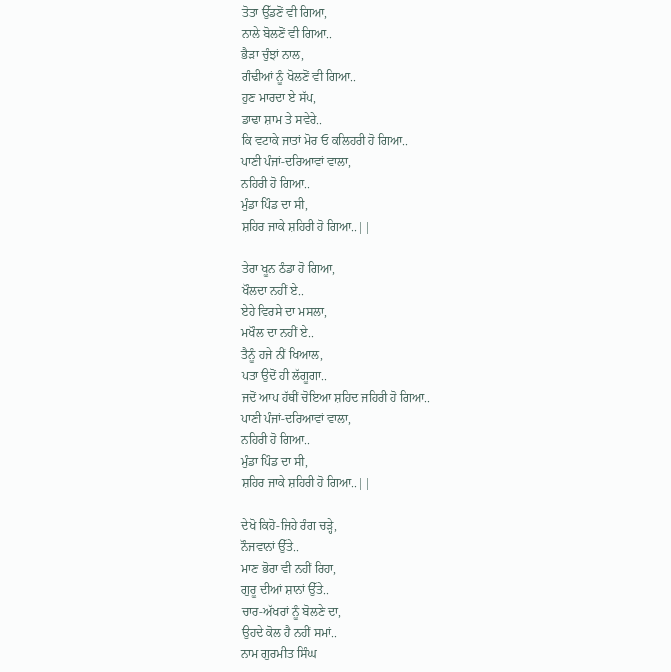ਤੋਤਾ ਉੱਡਣੋਂ ਵੀ ਗਿਆ,
ਨਾਲੇ ਬੋਲਣੋਂ ਵੀ ਗਿਆ..
ਭੈੜਾ ਚੁੰਝਾਂ ਨਾਲ,
ਗੰਢੀਆਂ ਨੂੰ ਖੋਲਣੋਂ ਵੀ ਗਿਆ..
ਹੁਣ ਮਾਰਦਾ ਏ ਸੱਪ,
ਡਾਢਾ ਸ਼ਾਮ ਤੇ ਸਵੇਰੇ..
ਕਿ ਵਟਾਕੇ ਜਾਤਾਂ ਮੋਰ ਓ ਕਲਿਹਰੀ ਹੋ ਗਿਆ..
ਪਾਣੀ ਪੰਜਾਂ-ਦਰਿਆਵਾਂ ਵਾਲਾ,
ਨਹਿਰੀ ਹੋ ਗਿਆ..
ਮੁੰਡਾ ਪਿੰਡ ਦਾ ਸੀ,
ਸ਼ਹਿਰ ਜਾਕੇ ਸ਼ਹਿਰੀ ਹੋ ਗਿਆ..||

ਤੇਰਾ ਖੂਨ ਠੰਡਾ ਹੋ ਗਿਆ,
ਖੌਲਦਾ ਨਹੀਂ ਏ..
ਏਹੇ ਵਿਰਸੇ ਦਾ ਮਸਲਾ,
ਮਖੌਲ ਦਾ ਨਹੀਂ ਏ..
ਤੈਨੂੰ ਹਜੇ ਨੀਂ ਖਿਆਲ,
ਪਤਾ ਉਦੋਂ ਹੀ ਲੱਗੂਗਾ..
ਜਦੋਂ ਆਪ ਹੱਥੀਂ ਚੋਇਆ ਸ਼ਹਿਦ ਜਹਿਰੀ ਹੋ ਗਿਆ..
ਪਾਣੀ ਪੰਜਾਂ-ਦਰਿਆਵਾਂ ਵਾਲਾ,
ਨਹਿਰੀ ਹੋ ਗਿਆ..
ਮੁੰਡਾ ਪਿੰਡ ਦਾ ਸੀ,
ਸ਼ਹਿਰ ਜਾਕੇ ਸ਼ਹਿਰੀ ਹੋ ਗਿਆ..||

ਦੇਖੋ ਕਿਹੋ-ਜਿਹੇ ਰੰਗ ਚੜ੍ਹੇ,
ਨੌਜਵਾਨਾਂ ਉੱਤੇ..
ਮਾਣ ਭੋਰਾ ਵੀ ਨਹੀਂ ਰਿਹਾ,
ਗੁਰੂ ਦੀਆਂ ਸ਼ਾਨਾਂ ਉੱਤੇ..
ਚਾਰ-ਅੱਖਰਾਂ ਨੂੰ ਬੋਲਣੇ ਦਾ,
ਉਹਦੇ ਕੋਲ ਹੈ ਨਹੀਂ ਸਮਾਂ..
ਨਾਮ ਗੁਰਮੀਤ ਸਿੰਘ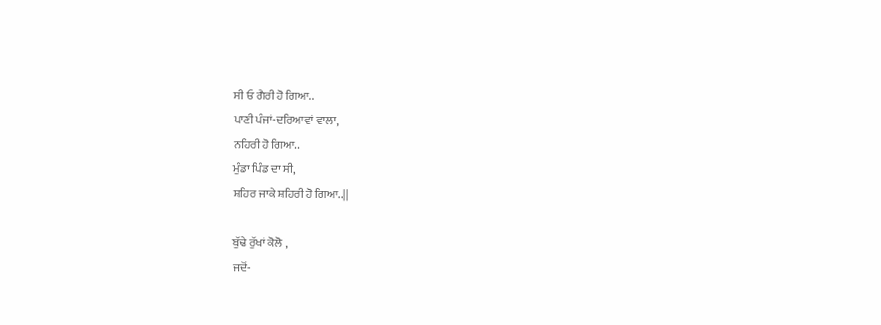ਸੀ ਓ ਗੈਰੀ ਹੋ ਗਿਆ..
ਪਾਣੀ ਪੰਜਾਂ-ਦਰਿਆਵਾਂ ਵਾਲਾ,
ਨਹਿਰੀ ਹੋ ਗਿਆ..
ਮੁੰਡਾ ਪਿੰਡ ਦਾ ਸੀ,
ਸ਼ਹਿਰ ਜਾਕੇ ਸ਼ਹਿਰੀ ਹੋ ਗਿਆ..||

ਬੁੱਢੇ ਰੁੱਖਾਂ ਕੋਲੋ ,
ਜਦੋਂ-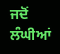ਜਦੋਂ ਲੰਘੀਆਂ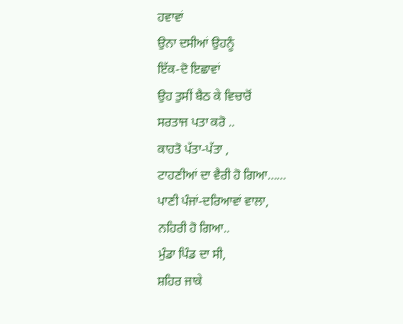ਹਵਾਵਾਂ
ਉਨਾ ਦਸੀਆਂ ਉਹਨੂੰ
ਇੱਕ-ਦੋ ਇਛਾਵਾਂ
ਉਹ ਤੁਸੀਂ ਬੈਠ ਕੇ ਵਿਚਾਰੋਂ
ਸਰਤਾਜ ਪਤਾ ਕਰੋ ..
ਕਾਹਤੋ ਪੱਤਾ-ਪੱਤਾ ,
ਟਾਹਣੀਆਂ ਦਾ ਵੈਰੀ ਹੋ ਗਿਆ……
ਪਾਣੀ ਪੰਜਾਂ-ਦਰਿਆਵਾਂ ਵਾਲਾ,
ਨਹਿਰੀ ਹੋ ਗਿਆ..
ਮੁੰਡਾ ਪਿੰਡ ਦਾ ਸੀ,
ਸ਼ਹਿਰ ਜਾਕੇ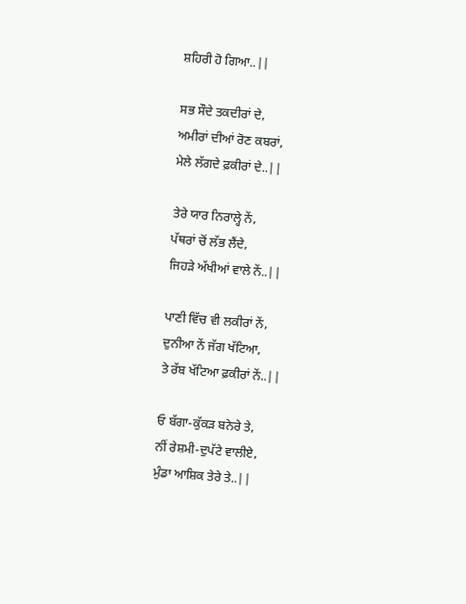ਸ਼ਹਿਰੀ ਹੋ ਗਿਆ..||

ਸਭ ਸੌਦੇ ਤਕਦੀਰਾਂ ਦੇ,
ਅਮੀਰਾਂ ਦੀਆਂ ਰੋਣ ਕਬਰਾਂ,
ਮੇਲੇ ਲੱਗਦੇ ਫ਼ਕੀਰਾਂ ਦੇ..||

ਤੇਰੇ ਯਾਰ ਨਿਰਾਲ੍ਹੇ ਨੇਂ,
ਪੱਥਰਾਂ ਚੋਂ ਲੱਭ ਲੈਂਦੇ,
ਜਿਹੜੇ ਅੱਖੀਆਂ ਵਾਲੇ ਨੇਂ..||

ਪਾਣੀ ਵਿੱਚ ਵੀ ਲਕੀਰਾਂ ਨੇਂ,
ਦੁਨੀਆ ਨੇਂ ਜੱਗ ਖੱਟਿਆ,
ਤੇ ਰੱਬ ਖੱਟਿਆ ਫ਼ਕੀਰਾਂ ਨੇਂ..||

ਓ ਬੱਗਾ-ਕੁੱਕੜ ਬਨੇਰੇ ਤੇ,
ਨੀਂ ਰੇਸ਼ਮੀ-ਦੁਪੱਟੇ ਵਾਲੀਏ,
ਮੁੰਡਾ ਆਸ਼ਿਕ ਤੇਰੇ ਤੇ..||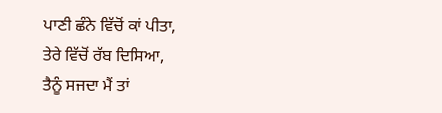ਪਾਣੀ ਛੰਨੇ ਵਿੱਚੋਂ ਕਾਂ ਪੀਤਾ,
ਤੇਰੇ ਵਿੱਚੋਂ ਰੱਬ ਦਿਸਿਆ,
ਤੈਨੂੰ ਸਜਦਾ ਮੈਂ ਤਾਂ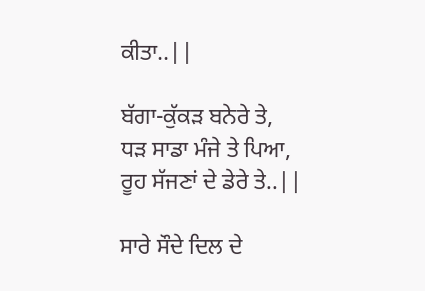ਕੀਤਾ..||

ਬੱਗਾ-ਕੁੱਕੜ ਬਨੇਰੇ ਤੇ,
ਧੜ ਸਾਡਾ ਮੰਜੇ ਤੇ ਪਿਆ,
ਰੂਹ ਸੱਜਣਾਂ ਦੇ ਡੇਰੇ ਤੇ..||

ਸਾਰੇ ਸੌਦੇ ਦਿਲ ਦੇ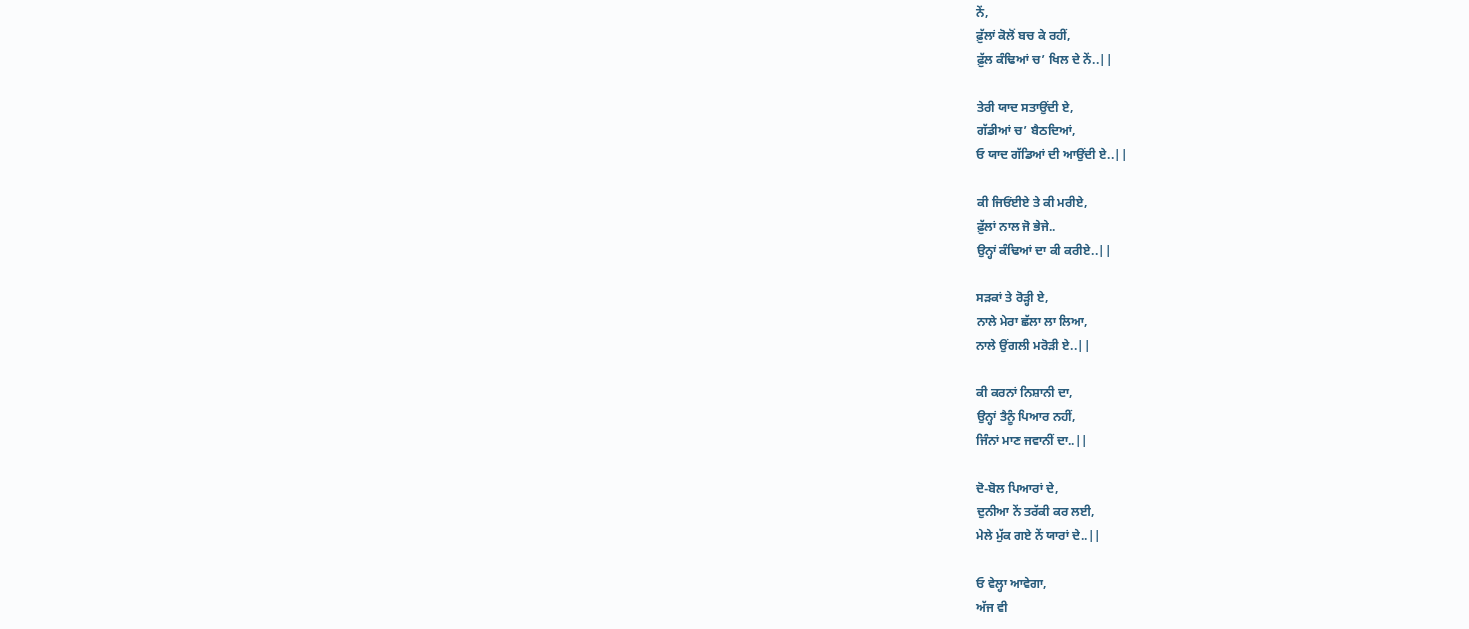ਨੇਂ,
ਫ਼ੁੱਲਾਂ ਕੋਲੋਂ ਬਚ ਕੇ ਰਹੀਂ,
ਫ਼ੁੱਲ ਕੰਢਿਆਂ ਚ’ ਖਿਲ ਦੇ ਨੇਂ..||

ਤੇਰੀ ਯਾਦ ਸਤਾਉਂਦੀ ਏ,
ਗੱਡੀਆਂ ਚ’ ਬੈਠਦਿਆਂ,
ਓ ਯਾਦ ਗੱਡਿਆਂ ਦੀ ਆਉਂਦੀ ਏ..||

ਕੀ ਜਿਓਂਈਏ ਤੇ ਕੀ ਮਰੀਏ,
ਫ਼ੁੱਲਾਂ ਨਾਲ ਜੋ ਭੇਜੇ..
ਉਨ੍ਹਾਂ ਕੰਢਿਆਂ ਦਾ ਕੀ ਕਰੀਏ..||

ਸੜਕਾਂ ਤੇ ਰੋੜ੍ਹੀ ਏ,
ਨਾਲੇ ਮੇਰਾ ਛੱਲਾ ਲਾ ਲਿਆ,
ਨਾਲੇ ਉਂਗਲੀ ਮਰੋੜੀ ਏ..||

ਕੀ ਕਰਨਾਂ ਨਿਸ਼ਾਨੀ ਦਾ,
ਉਨ੍ਹਾਂ ਤੈਨੂੰ ਪਿਆਰ ਨਹੀਂ,
ਜਿੰਨਾਂ ਮਾਣ ਜਵਾਨੀਂ ਦਾ..||

ਦੋ-ਬੋਲ ਪਿਆਰਾਂ ਦੇ,
ਦੁਨੀਆ ਨੇਂ ਤਰੱਕੀ ਕਰ ਲਈ,
ਮੇਲੇ ਮੁੱਕ ਗਏ ਨੇਂ ਯਾਰਾਂ ਦੇ..||

ਓ ਵੇਲ੍ਹਾ ਆਵੇਗਾ,
ਅੱਜ ਵੀ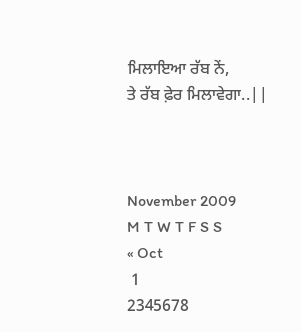ਮਿਲਾਇਆ ਰੱਬ ਨੇਂ,
ਤੇ ਰੱਬ ਫ਼ੇਰ ਮਿਲਾਵੇਗਾ..||



November 2009
M T W T F S S
« Oct
 1
2345678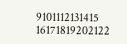9101112131415
16171819202122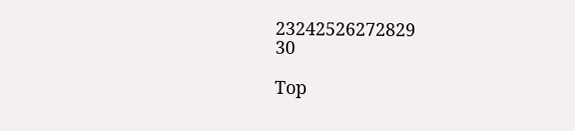23242526272829
30

Top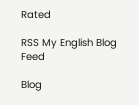Rated

RSS My English Blog Feed

Blog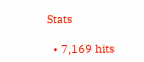Stats

  • 7,169 hits